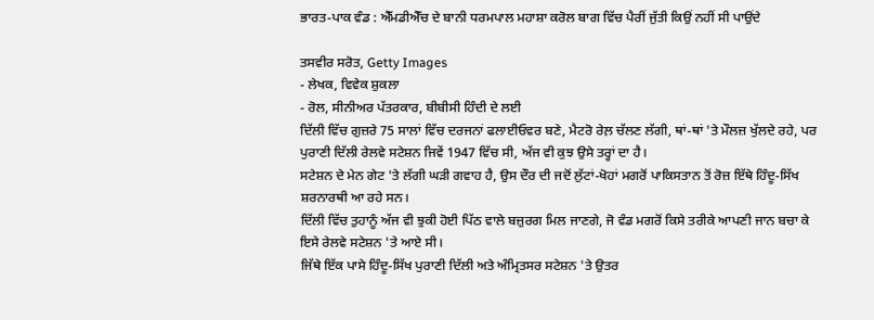ਭਾਰਤ-ਪਾਕ ਵੰਡ : ਐੱਮਡੀਐੱਚ ਦੇ ਬਾਨੀ ਧਰਮਪਾਲ ਮਹਾਸ਼ਾ ਕਰੋਲ ਬਾਗ ਵਿੱਚ ਪੈਰੀਂ ਜੁੱਤੀ ਕਿਉਂ ਨਹੀਂ ਸੀ ਪਾਉਂਦੇ

ਤਸਵੀਰ ਸਰੋਤ, Getty Images
- ਲੇਖਕ, ਵਿਵੇਕ ਸ਼ੁਕਲਾ
- ਰੋਲ, ਸੀਨੀਅਰ ਪੱਤਰਕਾਰ, ਬੀਬੀਸੀ ਹਿੰਦੀ ਦੇ ਲਈ
ਦਿੱਲੀ ਵਿੱਚ ਗੁਜ਼ਰੇ 75 ਸਾਲਾਂ ਵਿੱਚ ਦਰਜਨਾਂ ਫਲਾਈਓਵਰ ਬਣੇ, ਮੈਟਰੋ ਰੇਲ਼ ਚੱਲਣ ਲੱਗੀ, ਥਾਂ-ਥਾਂ 'ਤੇ ਮੌਲਜ਼ ਖੁੱਲਦੇ ਰਹੇ, ਪਰ ਪੁਰਾਣੀ ਦਿੱਲੀ ਰੇਲਵੇ ਸਟੇਸ਼ਨ ਜਿਵੇਂ 1947 ਵਿੱਚ ਸੀ, ਅੱਜ ਵੀ ਕੁਝ ਉਸੇ ਤਰ੍ਹਾਂ ਦਾ ਹੈ।
ਸਟੇਸ਼ਨ ਦੇ ਮੇਨ ਗੇਟ 'ਤੇ ਲੱਗੀ ਘੜੀ ਗਵਾਹ ਹੈ, ਉਸ ਦੌਰ ਦੀ ਜਦੋਂ ਲੁੱਟਾਂ-ਖੋਹਾਂ ਮਗਰੋਂ ਪਾਕਿਸਤਾਨ ਤੋਂ ਰੋਜ਼ ਇੱਥੇ ਹਿੰਦੂ-ਸਿੱਖ ਸ਼ਰਨਾਰਥੀ ਆ ਰਹੇ ਸਨ।
ਦਿੱਲੀ ਵਿੱਚ ਤੁਹਾਨੂੰ ਅੱਜ ਵੀ ਝੁਕੀ ਹੋਈ ਪਿੱਠ ਵਾਲੇ ਬਜ਼ੁਰਗ ਮਿਲ ਜਾਣਗੇ, ਜੋ ਵੰਡ ਮਗਰੋਂ ਕਿਸੇ ਤਰੀਕੇ ਆਪਣੀ ਜਾਨ ਬਚਾ ਕੇ ਇਸੇ ਰੇਲਵੇ ਸਟੇਸ਼ਨ 'ਤੇ ਆਏ ਸੀ।
ਜਿੱਥੇ ਇੱਕ ਪਾਸੇ ਹਿੰਦੂ-ਸਿੱਖ ਪੁਰਾਣੀ ਦਿੱਲੀ ਅਤੇ ਅੰਮ੍ਰਿਤਸਰ ਸਟੇਸ਼ਨ 'ਤੇ ਉਤਰ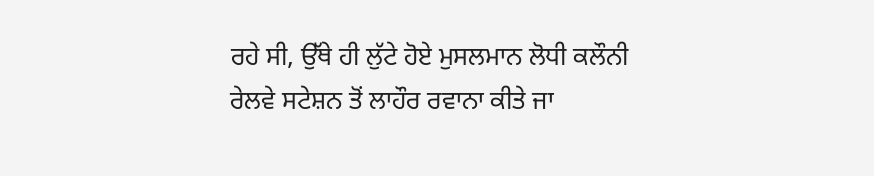ਰਹੇ ਸੀ, ਉੱਥੇ ਹੀ ਲੁੱਟੇ ਹੋਏ ਮੁਸਲਮਾਨ ਲੋਧੀ ਕਲੌਨੀ ਰੇਲਵੇ ਸਟੇਸ਼ਨ ਤੋਂ ਲਾਹੌਰ ਰਵਾਨਾ ਕੀਤੇ ਜਾ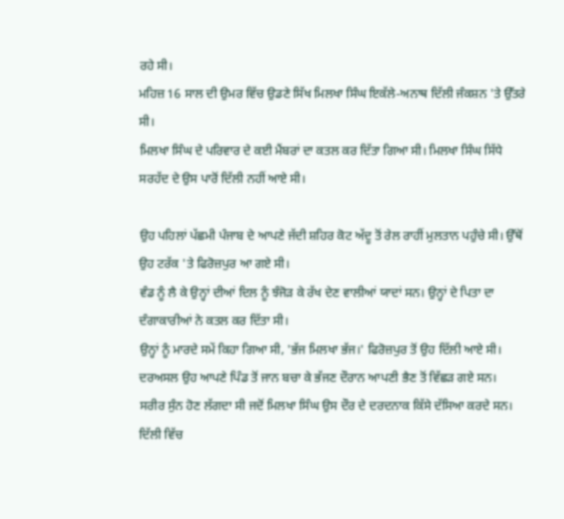ਰਹੇ ਸੀ।
ਮਹਿਜ਼ 16 ਸਾਲ ਦੀ ਉਮਰ ਵਿੱਚ ਉਡਣੇ ਸਿੱਖ ਮਿਲਖਾ ਸਿੰਘ ਇਕੱਲੇ-ਅਨਾਥ ਦਿੱਲੀ ਜੰਕਸ਼ਨ 'ਤੇ ਉੱਤਰੇ ਸੀ।
ਮਿਲਖਾ ਸਿੰਘ ਦੇ ਪਰਿਵਾਰ ਦੇ ਕਈ ਮੈਂਬਰਾਂ ਦਾ ਕਤਲ ਕਰ ਦਿੱਤਾ ਗਿਆ ਸੀ। ਮਿਲਖਾ ਸਿੰਘ ਸਿੱਧੇ ਸਰਹੱਦ ਦੇ ਉਸ ਪਾਰੋਂ ਦਿੱਲੀ ਨਹੀਂ ਆਏ ਸੀ।

ਉਹ ਪਹਿਲਾਂ ਪੱਛਮੀ ਪੰਜਾਬ ਦੇ ਆਪਣੇ ਜੱਦੀ ਸ਼ਹਿਰ ਕੋਟ ਅੱਦੂ ਤੋਂ ਰੇਲ ਰਾਹੀਂ ਮੁਲਤਾਨ ਪਹੁੰਚੇ ਸੀ। ਉੱਥੋਂ ਉਹ ਟਰੱਕ 'ਤੇ ਫਿਰੋਜ਼ਪੁਰ ਆ ਗਏ ਸੀ।
ਵੰਡ ਨੂੰ ਲੈ ਕੇ ਉਨ੍ਹਾਂ ਦੀਆਂ ਦਿਲ ਨੂੰ ਝੰਜੋੜ ਕੇ ਰੱਖ ਦੇਣ ਵਾਲੀਆਂ ਯਾਦਾਂ ਸਨ। ਉਨ੍ਹਾਂ ਦੇ ਪਿਤਾ ਦਾ ਦੰਗਾਕਾਰੀਆਂ ਨੇ ਕਤਲ ਕਰ ਦਿੱਤਾ ਸੀ।
ਉਨ੍ਹਾਂ ਨੂੰ ਮਾਰਦੇ ਸਮੇਂ ਕਿਹਾ ਗਿਆ ਸੀ, 'ਭੱਜ ਮਿਲਖਾ ਭੱਜ।' ਫਿਰੋਜ਼ਪੁਰ ਤੋਂ ਉਹ ਦਿੱਲੀ ਆਏ ਸੀ। ਦਰਅਸਲ ਉਹ ਆਪਣੇ ਪਿੰਡ ਤੋਂ ਜਾਨ ਬਚਾ ਕੇ ਭੱਜਣ ਦੌਰਾਨ ਆਪਣੀ ਭੈਣ ਤੋਂ ਵਿੱਛੜ ਗਏ ਸਨ।
ਸਰੀਰ ਸੁੰਨ ਹੋਣ ਲੱਗਦਾ ਸੀ ਜਦੋਂ ਮਿਲਖਾ ਸਿੰਘ ਉਸ ਦੌਰ ਦੇ ਦਰਦਨਾਕ ਕਿੱਸੇ ਦੱਸਿਆ ਕਰਦੇ ਸਨ।
ਦਿੱਲੀ ਵਿੱਚ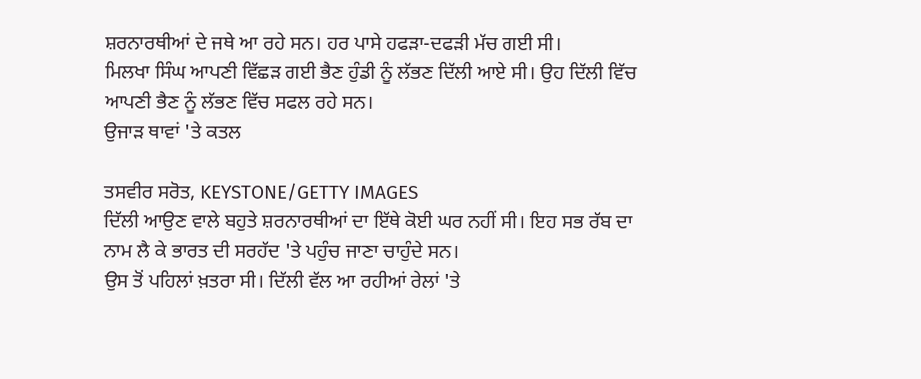ਸ਼ਰਨਾਰਥੀਆਂ ਦੇ ਜਥੇ ਆ ਰਹੇ ਸਨ। ਹਰ ਪਾਸੇ ਹਫੜਾ-ਦਫੜੀ ਮੱਚ ਗਈ ਸੀ।
ਮਿਲਖਾ ਸਿੰਘ ਆਪਣੀ ਵਿੱਛੜ ਗਈ ਭੈਣ ਹੁੰਡੀ ਨੂੰ ਲੱਭਣ ਦਿੱਲੀ ਆਏ ਸੀ। ਉਹ ਦਿੱਲੀ ਵਿੱਚ ਆਪਣੀ ਭੈਣ ਨੂੰ ਲੱਭਣ ਵਿੱਚ ਸਫਲ ਰਹੇ ਸਨ।
ਉਜਾੜ ਥਾਵਾਂ 'ਤੇ ਕਤਲ

ਤਸਵੀਰ ਸਰੋਤ, KEYSTONE/GETTY IMAGES
ਦਿੱਲੀ ਆਉਣ ਵਾਲੇ ਬਹੁਤੇ ਸ਼ਰਨਾਰਥੀਆਂ ਦਾ ਇੱਥੇ ਕੋਈ ਘਰ ਨਹੀਂ ਸੀ। ਇਹ ਸਭ ਰੱਬ ਦਾ ਨਾਮ ਲੈ ਕੇ ਭਾਰਤ ਦੀ ਸਰਹੱਦ 'ਤੇ ਪਹੁੰਚ ਜਾਣਾ ਚਾਹੁੰਦੇ ਸਨ।
ਉਸ ਤੋਂ ਪਹਿਲਾਂ ਖ਼ਤਰਾ ਸੀ। ਦਿੱਲੀ ਵੱਲ ਆ ਰਹੀਆਂ ਰੇਲਾਂ 'ਤੇ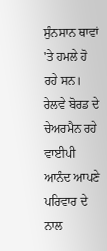ਸੁੰਨਸਾਨ ਥਾਵਾਂ 'ਤੇ ਹਮਲੇ ਹੋ ਰਹੇ ਸਨ।
ਰੇਲਵੇ ਬੋਰਡ ਦੇ ਚੇਅਰਮੈਨ ਰਹੇ ਵਾਈਪੀ ਆਨੰਦ ਆਪਣੇ ਪਰਿਵਾਰ ਦੇ ਨਾਲ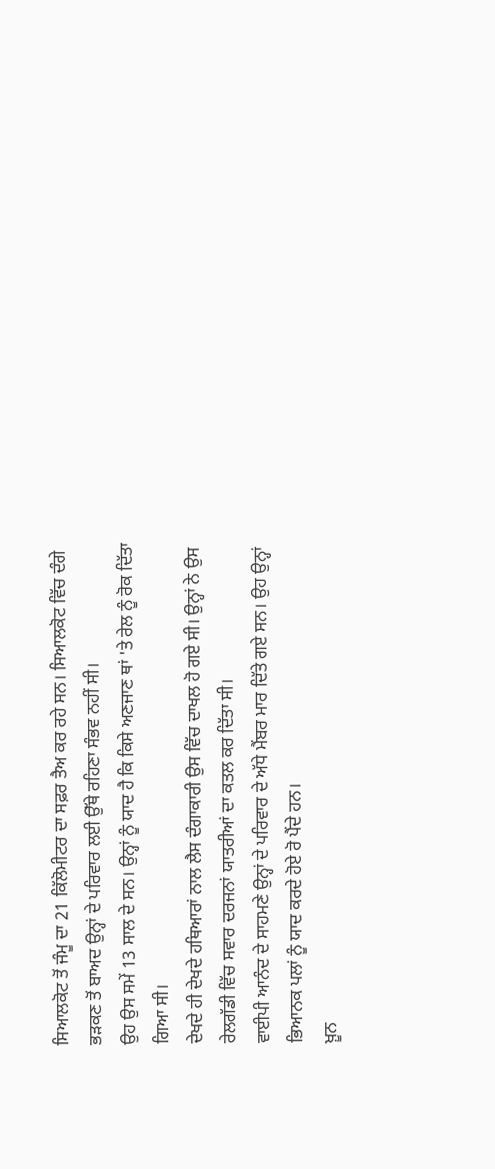ਸਿਆਲਕੋਟ ਤੋਂ ਜੰਮੂ ਦਾ 21 ਕਿੱਲੋਮੀਟਰ ਦਾ ਸਫ਼ਰ ਤੈਅ ਕਰ ਰਹੇ ਸਨ। ਸਿਆਲਕੋਟ ਵਿੱਚ ਦੰਗੇ ਭੜਕਣ ਤੋਂ ਬਾਅਦ ਉਨ੍ਹਾਂ ਦੇ ਪਰਿਵਾਰ ਲਈ ਉੱਥੇ ਰਹਿਣਾ ਸੰਭਵ ਨਹੀਂ ਸੀ।
ਉਹ ਉਸ ਸਮੇਂ 13 ਸਾਲ ਦੇ ਸਨ। ਉਨ੍ਹਾਂ ਨੂੰ ਯਾਦ ਹੈ ਕਿ ਕਿਸੇ ਅਣਜਾਣ ਥਾਂ 'ਤੇ ਰੇਲ ਨੂੰ ਰੋਕ ਦਿੱਤਾ ਗਿਆ ਸੀ।
ਦੇਖਦੇ ਹੀ ਦੇਖਦੇ ਹਥਿਆਰਾਂ ਨਾਲ ਲੈਸ ਦੰਗਾਕਾਰੀ ਉਸ ਵਿੱਚ ਦਾਖਲ ਹੋ ਗਏ ਸੀ। ਉਨ੍ਹਾਂ ਨੇ ਉਸ ਰੇਲਗੱਡੀ ਵਿੱਚ ਸਵਾਰ ਦਰਜਨਾਂ ਯਾਤਰੀਆਂ ਦਾ ਕਤਲ ਕਰ ਦਿੱਤਾ ਸੀ।
ਵਾਈਪੀ ਆਨੰਦ ਦੇ ਸਾਹਮਣੇ ਉਨ੍ਹਾਂ ਦੇ ਪਰਿਵਾਰ ਦੇ ਅੱਧੇ ਮੈਂਬਰ ਮਾਰ ਦਿੱਤੇ ਗਏ ਸਨ। ਉਹ ਉਨ੍ਹਾਂ ਭਿਆਨਕ ਪਲਾਂ ਨੂੰ ਯਾਦ ਕਰਦੇ ਹੋਏ ਰੋ ਪੈਂਦੇ ਹਨ।
ਖ਼ੂਨ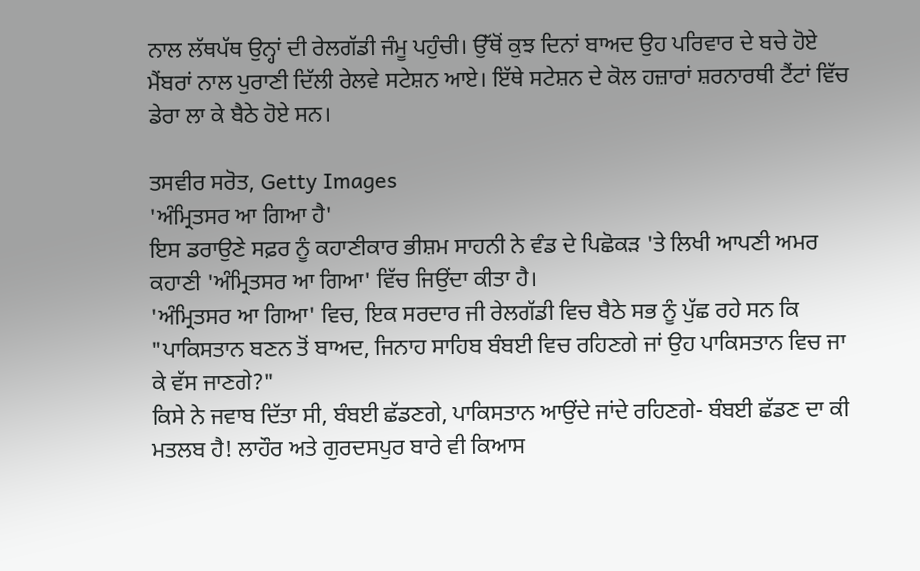ਨਾਲ ਲੱਥਪੱਥ ਉਨ੍ਹਾਂ ਦੀ ਰੇਲਗੱਡੀ ਜੰਮੂ ਪਹੁੰਚੀ। ਉੱਥੋਂ ਕੁਝ ਦਿਨਾਂ ਬਾਅਦ ਉਹ ਪਰਿਵਾਰ ਦੇ ਬਚੇ ਹੋਏ ਮੈਂਬਰਾਂ ਨਾਲ ਪੁਰਾਣੀ ਦਿੱਲੀ ਰੇਲਵੇ ਸਟੇਸ਼ਨ ਆਏ। ਇੱਥੇ ਸਟੇਸ਼ਨ ਦੇ ਕੋਲ ਹਜ਼ਾਰਾਂ ਸ਼ਰਨਾਰਥੀ ਟੈਂਟਾਂ ਵਿੱਚ ਡੇਰਾ ਲਾ ਕੇ ਬੈਠੇ ਹੋਏ ਸਨ।

ਤਸਵੀਰ ਸਰੋਤ, Getty Images
'ਅੰਮ੍ਰਿਤਸਰ ਆ ਗਿਆ ਹੈ'
ਇਸ ਡਰਾਉਣੇ ਸਫ਼ਰ ਨੂੰ ਕਹਾਣੀਕਾਰ ਭੀਸ਼ਮ ਸਾਹਨੀ ਨੇ ਵੰਡ ਦੇ ਪਿਛੋਕੜ 'ਤੇ ਲਿਖੀ ਆਪਣੀ ਅਮਰ ਕਹਾਣੀ 'ਅੰਮ੍ਰਿਤਸਰ ਆ ਗਿਆ' ਵਿੱਚ ਜਿਉਂਦਾ ਕੀਤਾ ਹੈ।
'ਅੰਮ੍ਰਿਤਸਰ ਆ ਗਿਆ' ਵਿਚ, ਇਕ ਸਰਦਾਰ ਜੀ ਰੇਲਗੱਡੀ ਵਿਚ ਬੈਠੇ ਸਭ ਨੂੰ ਪੁੱਛ ਰਹੇ ਸਨ ਕਿ "ਪਾਕਿਸਤਾਨ ਬਣਨ ਤੋਂ ਬਾਅਦ, ਜਿਨਾਹ ਸਾਹਿਬ ਬੰਬਈ ਵਿਚ ਰਹਿਣਗੇ ਜਾਂ ਉਹ ਪਾਕਿਸਤਾਨ ਵਿਚ ਜਾ ਕੇ ਵੱਸ ਜਾਣਗੇ?"
ਕਿਸੇ ਨੇ ਜਵਾਬ ਦਿੱਤਾ ਸੀ, ਬੰਬਈ ਛੱਡਣਗੇ, ਪਾਕਿਸਤਾਨ ਆਉਂਦੇ ਜਾਂਦੇ ਰਹਿਣਗੇ- ਬੰਬਈ ਛੱਡਣ ਦਾ ਕੀ ਮਤਲਬ ਹੈ! ਲਾਹੌਰ ਅਤੇ ਗੁਰਦਸਪੁਰ ਬਾਰੇ ਵੀ ਕਿਆਸ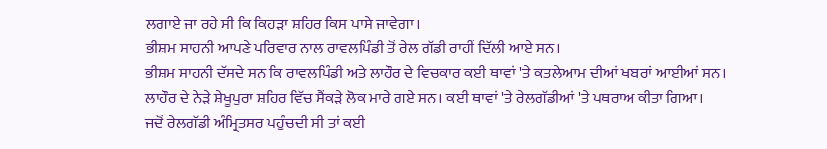ਲਗਾਏ ਜਾ ਰਹੇ ਸੀ ਕਿ ਕਿਹੜਾ ਸ਼ਹਿਰ ਕਿਸ ਪਾਸੇ ਜਾਵੇਗਾ।
ਭੀਸ਼ਮ ਸਾਹਨੀ ਆਪਣੇ ਪਰਿਵਾਰ ਨਾਲ ਰਾਵਲਪਿੰਡੀ ਤੋਂ ਰੇਲ ਗੱਡੀ ਰਾਹੀਂ ਦਿੱਲੀ ਆਏ ਸਨ।
ਭੀਸ਼ਮ ਸਾਹਨੀ ਦੱਸਦੇ ਸਨ ਕਿ ਰਾਵਲਪਿੰਡੀ ਅਤੇ ਲਾਹੌਰ ਦੇ ਵਿਚਕਾਰ ਕਈ ਥਾਵਾਂ 'ਤੇ ਕਤਲੇਆਮ ਦੀਆਂ ਖਬਰਾਂ ਆਈਆਂ ਸਨ।
ਲਾਹੌਰ ਦੇ ਨੇੜੇ ਸ਼ੇਖੂਪੁਰਾ ਸ਼ਹਿਰ ਵਿੱਚ ਸੈਂਕੜੇ ਲੋਕ ਮਾਰੇ ਗਏ ਸਨ। ਕਈ ਥਾਵਾਂ 'ਤੇ ਰੇਲਗੱਡੀਆਂ 'ਤੇ ਪਥਰਾਅ ਕੀਤਾ ਗਿਆ।
ਜਦੋਂ ਰੇਲਗੱਡੀ ਅੰਮ੍ਰਿਤਸਰ ਪਹੁੰਚਦੀ ਸੀ ਤਾਂ ਕਈ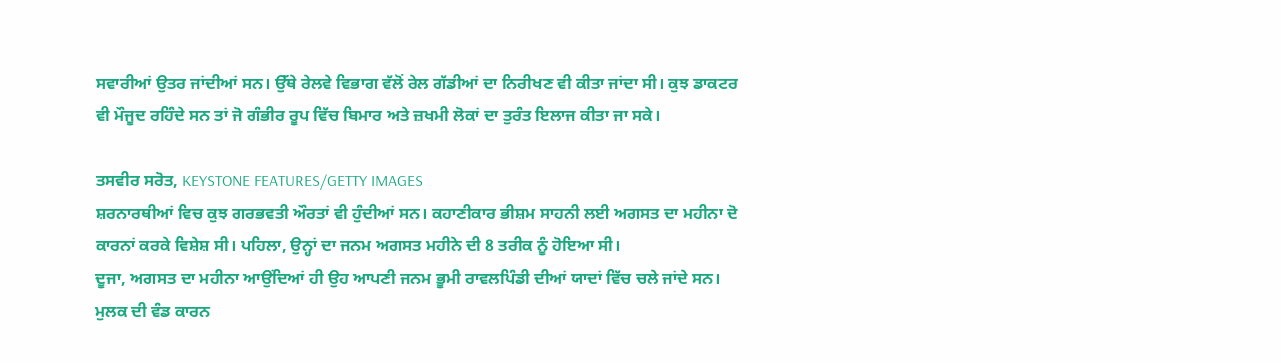ਸਵਾਰੀਆਂ ਉਤਰ ਜਾਂਦੀਆਂ ਸਨ। ਉੱਥੇ ਰੇਲਵੇ ਵਿਭਾਗ ਵੱਲੋਂ ਰੇਲ ਗੱਡੀਆਂ ਦਾ ਨਿਰੀਖਣ ਵੀ ਕੀਤਾ ਜਾਂਦਾ ਸੀ। ਕੁਝ ਡਾਕਟਰ ਵੀ ਮੌਜੂਦ ਰਹਿੰਦੇ ਸਨ ਤਾਂ ਜੋ ਗੰਭੀਰ ਰੂਪ ਵਿੱਚ ਬਿਮਾਰ ਅਤੇ ਜ਼ਖਮੀ ਲੋਕਾਂ ਦਾ ਤੁਰੰਤ ਇਲਾਜ ਕੀਤਾ ਜਾ ਸਕੇ।

ਤਸਵੀਰ ਸਰੋਤ, KEYSTONE FEATURES/GETTY IMAGES
ਸ਼ਰਨਾਰਥੀਆਂ ਵਿਚ ਕੁਝ ਗਰਭਵਤੀ ਔਰਤਾਂ ਵੀ ਹੁੰਦੀਆਂ ਸਨ। ਕਹਾਣੀਕਾਰ ਭੀਸ਼ਮ ਸਾਹਨੀ ਲਈ ਅਗਸਤ ਦਾ ਮਹੀਨਾ ਦੋ ਕਾਰਨਾਂ ਕਰਕੇ ਵਿਸ਼ੇਸ਼ ਸੀ। ਪਹਿਲਾ, ਉਨ੍ਹਾਂ ਦਾ ਜਨਮ ਅਗਸਤ ਮਹੀਨੇ ਦੀ 8 ਤਰੀਕ ਨੂੰ ਹੋਇਆ ਸੀ।
ਦੂਜਾ, ਅਗਸਤ ਦਾ ਮਹੀਨਾ ਆਉਂਦਿਆਂ ਹੀ ਉਹ ਆਪਣੀ ਜਨਮ ਭੂਮੀ ਰਾਵਲਪਿੰਡੀ ਦੀਆਂ ਯਾਦਾਂ ਵਿੱਚ ਚਲੇ ਜਾਂਦੇ ਸਨ। ਮੁਲਕ ਦੀ ਵੰਡ ਕਾਰਨ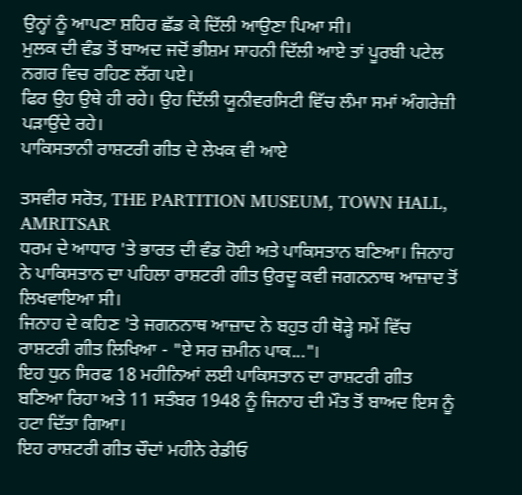ਉਨ੍ਹਾਂ ਨੂੰ ਆਪਣਾ ਸ਼ਹਿਰ ਛੱਡ ਕੇ ਦਿੱਲੀ ਆਉਣਾ ਪਿਆ ਸੀ।
ਮੁਲਕ ਦੀ ਵੰਡ ਤੋਂ ਬਾਅਦ ਜਦੋਂ ਭੀਸ਼ਮ ਸਾਹਨੀ ਦਿੱਲੀ ਆਏ ਤਾਂ ਪੂਰਬੀ ਪਟੇਲ ਨਗਰ ਵਿਚ ਰਹਿਣ ਲੱਗ ਪਏ।
ਫਿਰ ਉਹ ਉਥੇ ਹੀ ਰਹੇ। ਉਹ ਦਿੱਲੀ ਯੂਨੀਵਰਸਿਟੀ ਵਿੱਚ ਲੰਮਾ ਸਮਾਂ ਅੰਗਰੇਜ਼ੀ ਪੜਾਉਂਦੇ ਰਹੇ।
ਪਾਕਿਸਤਾਨੀ ਰਾਸ਼ਟਰੀ ਗੀਤ ਦੇ ਲੇਖਕ ਵੀ ਆਏ

ਤਸਵੀਰ ਸਰੋਤ, THE PARTITION MUSEUM, TOWN HALL, AMRITSAR
ਧਰਮ ਦੇ ਆਧਾਰ 'ਤੇ ਭਾਰਤ ਦੀ ਵੰਡ ਹੋਈ ਅਤੇ ਪਾਕਿਸਤਾਨ ਬਣਿਆ। ਜਿਨਾਹ ਨੇ ਪਾਕਿਸਤਾਨ ਦਾ ਪਹਿਲਾ ਰਾਸ਼ਟਰੀ ਗੀਤ ਉਰਦੂ ਕਵੀ ਜਗਨਨਾਥ ਆਜ਼ਾਦ ਤੋਂ ਲਿਖਵਾਇਆ ਸੀ।
ਜਿਨਾਹ ਦੇ ਕਹਿਣ 'ਤੇ ਜਗਨਨਾਥ ਆਜ਼ਾਦ ਨੇ ਬਹੁਤ ਹੀ ਥੋੜ੍ਹੇ ਸਮੇਂ ਵਿੱਚ ਰਾਸ਼ਟਰੀ ਗੀਤ ਲਿਖਿਆ - "ਏ ਸਰ ਜ਼ਮੀਨ ਪਾਕ..."।
ਇਹ ਧੁਨ ਸਿਰਫ 18 ਮਹੀਨਿਆਂ ਲਈ ਪਾਕਿਸਤਾਨ ਦਾ ਰਾਸ਼ਟਰੀ ਗੀਤ ਬਣਿਆ ਰਿਹਾ ਅਤੇ 11 ਸਤੰਬਰ 1948 ਨੂੰ ਜਿਨਾਹ ਦੀ ਮੌਤ ਤੋਂ ਬਾਅਦ ਇਸ ਨੂੰ ਹਟਾ ਦਿੱਤਾ ਗਿਆ।
ਇਹ ਰਾਸ਼ਟਰੀ ਗੀਤ ਚੌਦਾਂ ਮਹੀਨੇ ਰੇਡੀਓ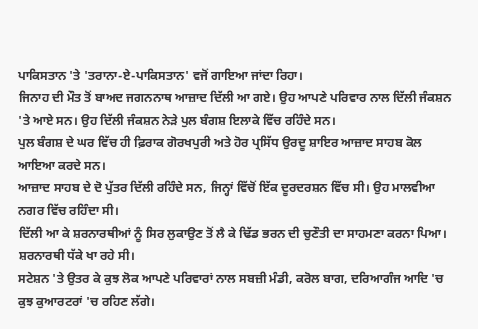ਪਾਕਿਸਤਾਨ 'ਤੇ 'ਤਰਾਨਾ-ਏ-ਪਾਕਿਸਤਾਨ' ਵਜੋਂ ਗਾਇਆ ਜਾਂਦਾ ਰਿਹਾ।
ਜਿਨਾਹ ਦੀ ਮੌਤ ਤੋਂ ਬਾਅਦ ਜਗਨਨਾਥ ਆਜ਼ਾਦ ਦਿੱਲੀ ਆ ਗਏ। ਉਹ ਆਪਣੇ ਪਰਿਵਾਰ ਨਾਲ ਦਿੱਲੀ ਜੰਕਸ਼ਨ 'ਤੇ ਆਏ ਸਨ। ਉਹ ਦਿੱਲੀ ਜੰਕਸ਼ਨ ਨੇੜੇ ਪੁਲ ਬੰਗਸ਼ ਇਲਾਕੇ ਵਿੱਚ ਰਹਿੰਦੇ ਸਨ।
ਪੁਲ ਬੰਗਸ਼ ਦੇ ਘਰ ਵਿੱਚ ਹੀ ਫ਼ਿਰਾਕ ਗੋਰਖਪੁਰੀ ਅਤੇ ਹੋਰ ਪ੍ਰਸਿੱਧ ਉਰਦੂ ਸ਼ਾਇਰ ਆਜ਼ਾਦ ਸਾਹਬ ਕੋਲ ਆਇਆ ਕਰਦੇ ਸਨ।
ਆਜ਼ਾਦ ਸਾਹਬ ਦੇ ਦੋ ਪੁੱਤਰ ਦਿੱਲੀ ਰਹਿੰਦੇ ਸਨ, ਜਿਨ੍ਹਾਂ ਵਿੱਚੋਂ ਇੱਕ ਦੂਰਦਰਸ਼ਨ ਵਿੱਚ ਸੀ। ਉਹ ਮਾਲਵੀਆ ਨਗਰ ਵਿੱਚ ਰਹਿੰਦਾ ਸੀ।
ਦਿੱਲੀ ਆ ਕੇ ਸ਼ਰਨਾਰਥੀਆਂ ਨੂੰ ਸਿਰ ਲੁਕਾਉਣ ਤੋਂ ਲੈ ਕੇ ਢਿੱਡ ਭਰਨ ਦੀ ਚੁਣੌਤੀ ਦਾ ਸਾਹਮਣਾ ਕਰਨਾ ਪਿਆ। ਸ਼ਰਨਾਰਥੀ ਧੱਕੇ ਖਾ ਰਹੇ ਸੀ।
ਸਟੇਸ਼ਨ 'ਤੇ ਉਤਰ ਕੇ ਕੁਝ ਲੋਕ ਆਪਣੇ ਪਰਿਵਾਰਾਂ ਨਾਲ ਸਬਜ਼ੀ ਮੰਡੀ, ਕਰੋਲ ਬਾਗ, ਦਰਿਆਗੰਜ ਆਦਿ 'ਚ ਕੁਝ ਕੁਆਰਟਰਾਂ 'ਚ ਰਹਿਣ ਲੱਗੇ।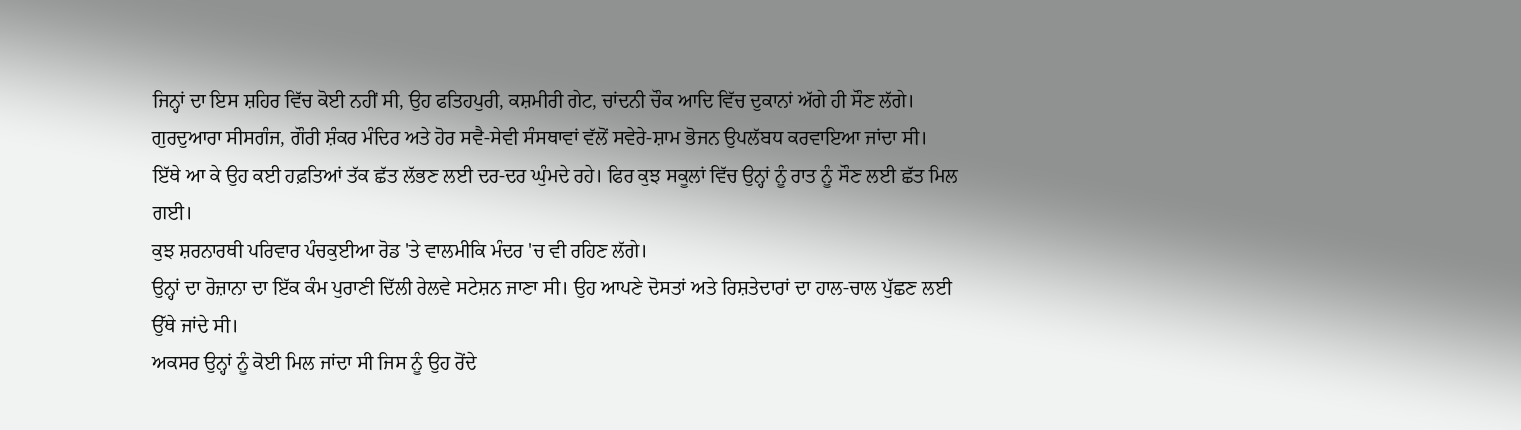ਜਿਨ੍ਹਾਂ ਦਾ ਇਸ ਸ਼ਹਿਰ ਵਿੱਚ ਕੋਈ ਨਹੀਂ ਸੀ, ਉਹ ਫਤਿਹਪੁਰੀ, ਕਸ਼ਮੀਰੀ ਗੇਟ, ਚਾਂਦਨੀ ਚੌਕ ਆਦਿ ਵਿੱਚ ਦੁਕਾਨਾਂ ਅੱਗੇ ਹੀ ਸੌਣ ਲੱਗੇ।
ਗੁਰਦੁਆਰਾ ਸੀਸਗੰਜ, ਗੌਰੀ ਸ਼ੰਕਰ ਮੰਦਿਰ ਅਤੇ ਹੋਰ ਸਵੈ-ਸੇਵੀ ਸੰਸਥਾਵਾਂ ਵੱਲੋਂ ਸਵੇਰੇ-ਸ਼ਾਮ ਭੋਜਨ ਉਪਲੱਬਧ ਕਰਵਾਇਆ ਜਾਂਦਾ ਸੀ।
ਇੱਥੇ ਆ ਕੇ ਉਹ ਕਈ ਹਫ਼ਤਿਆਂ ਤੱਕ ਛੱਤ ਲੱਭਣ ਲਈ ਦਰ-ਦਰ ਘੁੰਮਦੇ ਰਹੇ। ਫਿਰ ਕੁਝ ਸਕੂਲਾਂ ਵਿੱਚ ਉਨ੍ਹਾਂ ਨੂੰ ਰਾਤ ਨੂੰ ਸੌਣ ਲਈ ਛੱਤ ਮਿਲ ਗਈ।
ਕੁਝ ਸ਼ਰਨਾਰਥੀ ਪਰਿਵਾਰ ਪੰਚਕੁਈਆ ਰੋਡ 'ਤੇ ਵਾਲਮੀਕਿ ਮੰਦਰ 'ਚ ਵੀ ਰਹਿਣ ਲੱਗੇ।
ਉਨ੍ਹਾਂ ਦਾ ਰੋਜ਼ਾਨਾ ਦਾ ਇੱਕ ਕੰਮ ਪੁਰਾਣੀ ਦਿੱਲੀ ਰੇਲਵੇ ਸਟੇਸ਼ਨ ਜਾਣਾ ਸੀ। ਉਹ ਆਪਣੇ ਦੋਸਤਾਂ ਅਤੇ ਰਿਸ਼ਤੇਦਾਰਾਂ ਦਾ ਹਾਲ-ਚਾਲ ਪੁੱਛਣ ਲਈ ਉੱਥੇ ਜਾਂਦੇ ਸੀ।
ਅਕਸਰ ਉਨ੍ਹਾਂ ਨੂੰ ਕੋਈ ਮਿਲ ਜਾਂਦਾ ਸੀ ਜਿਸ ਨੂੰ ਉਹ ਰੋਂਦੇ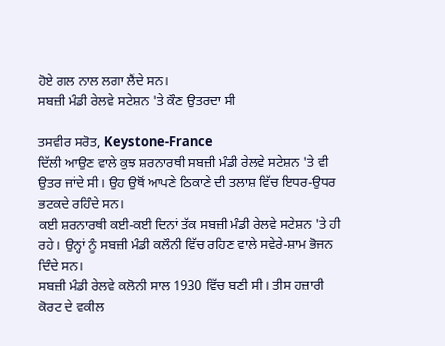ਹੋਏ ਗਲ ਨਾਲ ਲਗਾ ਲੈਂਦੇ ਸਨ।
ਸਬਜ਼ੀ ਮੰਡੀ ਰੇਲਵੇ ਸਟੇਸ਼ਨ 'ਤੇ ਕੌਣ ਉਤਰਦਾ ਸੀ

ਤਸਵੀਰ ਸਰੋਤ, Keystone-France
ਦਿੱਲੀ ਆਉਣ ਵਾਲੇ ਕੁਝ ਸ਼ਰਨਾਰਥੀ ਸਬਜ਼ੀ ਮੰਡੀ ਰੇਲਵੇ ਸਟੇਸ਼ਨ 'ਤੇ ਵੀ ਉਤਰ ਜਾਂਦੇ ਸੀ। ਉਹ ਉਥੋਂ ਆਪਣੇ ਠਿਕਾਣੇ ਦੀ ਤਲਾਸ਼ ਵਿੱਚ ਇਧਰ-ਉਧਰ ਭਟਕਦੇ ਰਹਿੰਦੇ ਸਨ।
ਕਈ ਸ਼ਰਨਾਰਥੀ ਕਈ-ਕਈ ਦਿਨਾਂ ਤੱਕ ਸਬਜ਼ੀ ਮੰਡੀ ਰੇਲਵੇ ਸਟੇਸ਼ਨ 'ਤੇ ਹੀ ਰਹੇ। ਉਨ੍ਹਾਂ ਨੂੰ ਸਬਜ਼ੀ ਮੰਡੀ ਕਲੌਨੀ ਵਿੱਚ ਰਹਿਣ ਵਾਲੇ ਸਵੇਰੇ-ਸ਼ਾਮ ਭੋਜਨ ਦਿੰਦੇ ਸਨ।
ਸਬਜ਼ੀ ਮੰਡੀ ਰੇਲਵੇ ਕਲੋਨੀ ਸਾਲ 1930 ਵਿੱਚ ਬਣੀ ਸੀ। ਤੀਸ ਹਜ਼ਾਰੀ ਕੋਰਟ ਦੇ ਵਕੀਲ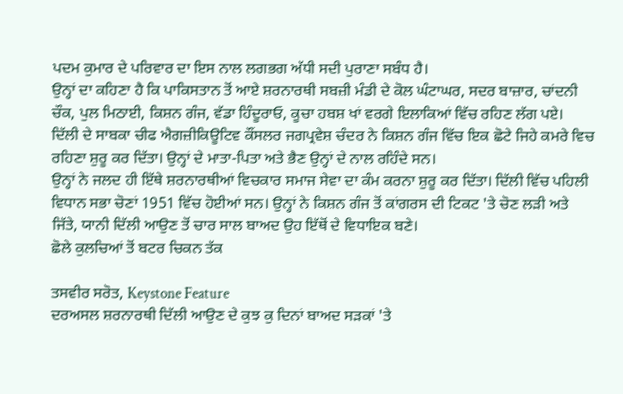ਪਦਮ ਕੁਮਾਰ ਦੇ ਪਰਿਵਾਰ ਦਾ ਇਸ ਨਾਲ ਲਗਭਗ ਅੱਧੀ ਸਦੀ ਪੁਰਾਣਾ ਸਬੰਧ ਹੈ।
ਉਨ੍ਹਾਂ ਦਾ ਕਹਿਣਾ ਹੈ ਕਿ ਪਾਕਿਸਤਾਨ ਤੋਂ ਆਏ ਸ਼ਰਨਾਰਥੀ ਸਬਜ਼ੀ ਮੰਡੀ ਦੇ ਕੋਲ ਘੰਟਾਘਰ, ਸਦਰ ਬਾਜ਼ਾਰ, ਚਾਂਦਨੀ ਚੌਕ, ਪੁਲ ਮਿਠਾਈ, ਕਿਸ਼ਨ ਗੰਜ, ਵੱਡਾ ਹਿੰਦੂਰਾਓ, ਕੂਚਾ ਹਬਸ਼ ਖਾਂ ਵਰਗੇ ਇਲਾਕਿਆਂ ਵਿੱਚ ਰਹਿਣ ਲੱਗ ਪਏ।
ਦਿੱਲੀ ਦੇ ਸਾਬਕਾ ਚੀਫ ਐਗਜ਼ੀਕਿਊਟਿਵ ਕੌਂਸਲਰ ਜਗਪ੍ਰਵੇਸ਼ ਚੰਦਰ ਨੇ ਕਿਸ਼ਨ ਗੰਜ ਵਿੱਚ ਇਕ ਛੋਟੇ ਜਿਹੇ ਕਮਰੇ ਵਿਚ ਰਹਿਣਾ ਸ਼ੁਰੂ ਕਰ ਦਿੱਤਾ। ਉਨ੍ਹਾਂ ਦੇ ਮਾਤਾ-ਪਿਤਾ ਅਤੇ ਭੈਣ ਉਨ੍ਹਾਂ ਦੇ ਨਾਲ ਰਹਿੰਦੇ ਸਨ।
ਉਨ੍ਹਾਂ ਨੇ ਜਲਦ ਹੀ ਇੱਥੇ ਸ਼ਰਨਾਰਥੀਆਂ ਵਿਚਕਾਰ ਸਮਾਜ ਸੇਵਾ ਦਾ ਕੰਮ ਕਰਨਾ ਸ਼ੁਰੂ ਕਰ ਦਿੱਤਾ। ਦਿੱਲੀ ਵਿੱਚ ਪਹਿਲੀ ਵਿਧਾਨ ਸਭਾ ਚੋਣਾਂ 1951 ਵਿੱਚ ਹੋਈਆਂ ਸਨ। ਉਨ੍ਹਾਂ ਨੇ ਕਿਸ਼ਨ ਗੰਜ ਤੋਂ ਕਾਂਗਰਸ ਦੀ ਟਿਕਟ 'ਤੇ ਚੋਣ ਲੜੀ ਅਤੇ ਜਿੱਤੇ, ਯਾਨੀ ਦਿੱਲੀ ਆਉਣ ਤੋਂ ਚਾਰ ਸਾਲ ਬਾਅਦ ਉਹ ਇੱਥੋਂ ਦੇ ਵਿਧਾਇਕ ਬਣੇ।
ਛੋਲੇ ਕੁਲਚਿਆਂ ਤੋਂ ਬਟਰ ਚਿਕਨ ਤੱਕ

ਤਸਵੀਰ ਸਰੋਤ, Keystone Feature
ਦਰਅਸਲ ਸ਼ਰਨਾਰਥੀ ਦਿੱਲੀ ਆਉਣ ਦੇ ਕੁਝ ਕੁ ਦਿਨਾਂ ਬਾਅਦ ਸੜਕਾਂ 'ਤੇ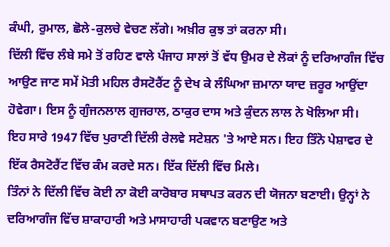ਕੰਘੀ, ਰੁਮਾਲ, ਛੋਲੇ-ਕੁਲਚੇ ਵੇਚਣ ਲੱਗੇ। ਅਖ਼ੀਰ ਕੁਝ ਤਾਂ ਕਰਨਾ ਸੀ।
ਦਿੱਲੀ ਵਿੱਚ ਲੰਬੇ ਸਮੇ ਤੋਂ ਰਹਿਣ ਵਾਲੇ ਪੰਜਾਹ ਸਾਲਾਂ ਤੋਂ ਵੱਧ ਉਮਰ ਦੇ ਲੋਕਾਂ ਨੂੰ ਦਰਿਆਗੰਜ ਵਿੱਚ ਆਉਣ ਜਾਣ ਸਮੇਂ ਮੋਤੀ ਮਹਿਲ ਰੈਸਟੋਰੈਂਟ ਨੂੰ ਦੇਖ ਕੇ ਲੰਘਿਆ ਜ਼ਮਾਨਾ ਯਾਦ ਜ਼ਰੂਰ ਆਉਂਦਾ ਹੋਵੇਗਾ। ਇਸ ਨੂੰ ਗੁੰਜਨਲਾਲ ਗੁਜਰਾਲ, ਠਾਕੁਰ ਦਾਸ ਅਤੇ ਕੁੰਦਨ ਲਾਲ ਨੇ ਖੋਲਿਆ ਸੀ।
ਇਹ ਸਾਰੇ 1947 ਵਿੱਚ ਪੁਰਾਣੀ ਦਿੱਲੀ ਰੇਲਵੇ ਸਟੇਸ਼ਨ 'ਤੇ ਆਏ ਸਨ। ਇਹ ਤਿੰਨੋ ਪੇਸ਼ਾਵਰ ਦੇ ਇੱਕ ਰੈਸਟੋਰੈਂਟ ਵਿੱਚ ਕੰਮ ਕਰਦੇ ਸਨ। ਇੱਕ ਦਿੱਲੀ ਵਿੱਚ ਮਿਲੇ।
ਤਿੰਨਾਂ ਨੇ ਦਿੱਲੀ ਵਿੱਚ ਕੋਈ ਨਾ ਕੋਈ ਕਾਰੋਬਾਰ ਸਥਾਪਤ ਕਰਨ ਦੀ ਯੋਜਨਾ ਬਣਾਈ। ਉਨ੍ਹਾਂ ਨੇ ਦਰਿਆਗੰਜ ਵਿੱਚ ਸ਼ਾਕਾਹਾਰੀ ਅਤੇ ਮਾਸਾਹਾਰੀ ਪਕਵਾਨ ਬਣਾਉਣ ਅਤੇ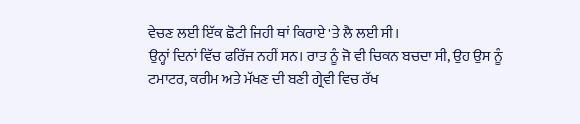ਵੇਚਣ ਲਈ ਇੱਕ ਛੋਟੀ ਜਿਹੀ ਥਾਂ ਕਿਰਾਏ 'ਤੇ ਲੈ ਲਈ ਸੀ।
ਉਨ੍ਹਾਂ ਦਿਨਾਂ ਵਿੱਚ ਫਰਿੱਜ ਨਹੀਂ ਸਨ। ਰਾਤ ਨੂੰ ਜੋ ਵੀ ਚਿਕਨ ਬਚਦਾ ਸੀ, ਉਹ ਉਸ ਨੂੰ ਟਮਾਟਰ, ਕਰੀਮ ਅਤੇ ਮੱਖਣ ਦੀ ਬਣੀ ਗ੍ਰੇਵੀ ਵਿਚ ਰੱਖ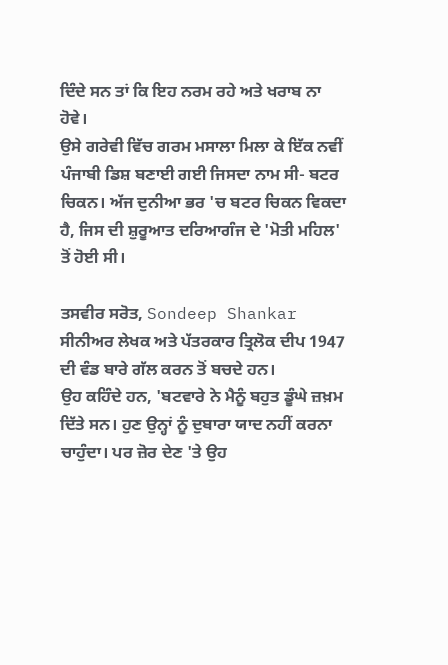ਦਿੰਦੇ ਸਨ ਤਾਂ ਕਿ ਇਹ ਨਰਮ ਰਹੇ ਅਤੇ ਖਰਾਬ ਨਾ ਹੋਵੇ।
ਉਸੇ ਗਰੇਵੀ ਵਿੱਚ ਗਰਮ ਮਸਾਲਾ ਮਿਲਾ ਕੇ ਇੱਕ ਨਵੀਂ ਪੰਜਾਬੀ ਡਿਸ਼ ਬਣਾਈ ਗਈ ਜਿਸਦਾ ਨਾਮ ਸੀ- ਬਟਰ ਚਿਕਨ। ਅੱਜ ਦੁਨੀਆ ਭਰ 'ਚ ਬਟਰ ਚਿਕਨ ਵਿਕਦਾ ਹੈ, ਜਿਸ ਦੀ ਸ਼ੁਰੂਆਤ ਦਰਿਆਗੰਜ ਦੇ 'ਮੋਤੀ ਮਹਿਲ' ਤੋਂ ਹੋਈ ਸੀ।

ਤਸਵੀਰ ਸਰੋਤ, Sondeep Shankar
ਸੀਨੀਅਰ ਲੇਖਕ ਅਤੇ ਪੱਤਰਕਾਰ ਤ੍ਰਿਲੋਕ ਦੀਪ 1947 ਦੀ ਵੰਡ ਬਾਰੇ ਗੱਲ ਕਰਨ ਤੋਂ ਬਚਦੇ ਹਨ।
ਉਹ ਕਹਿੰਦੇ ਹਨ, 'ਬਟਵਾਰੇ ਨੇ ਮੈਨੂੰ ਬਹੁਤ ਡੂੰਘੇ ਜ਼ਖ਼ਮ ਦਿੱਤੇ ਸਨ। ਹੁਣ ਉਨ੍ਹਾਂ ਨੂੰ ਦੁਬਾਰਾ ਯਾਦ ਨਹੀਂ ਕਰਨਾ ਚਾਹੁੰਦਾ। ਪਰ ਜ਼ੋਰ ਦੇਣ 'ਤੇ ਉਹ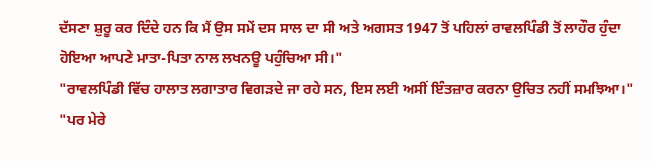ਦੱਸਣਾ ਸ਼ੁਰੂ ਕਰ ਦਿੰਦੇ ਹਨ ਕਿ ਮੈਂ ਉਸ ਸਮੇਂ ਦਸ ਸਾਲ ਦਾ ਸੀ ਅਤੇ ਅਗਸਤ 1947 ਤੋਂ ਪਹਿਲਾਂ ਰਾਵਲਪਿੰਡੀ ਤੋਂ ਲਾਹੌਰ ਹੁੰਦਾ ਹੋਇਆ ਆਪਣੇ ਮਾਤਾ-ਪਿਤਾ ਨਾਲ ਲਖਨਊ ਪਹੁੰਚਿਆ ਸੀ।"
"ਰਾਵਲਪਿੰਡੀ ਵਿੱਚ ਹਾਲਾਤ ਲਗਾਤਾਰ ਵਿਗੜਦੇ ਜਾ ਰਹੇ ਸਨ, ਇਸ ਲਈ ਅਸੀਂ ਇੰਤਜ਼ਾਰ ਕਰਨਾ ਉਚਿਤ ਨਹੀਂ ਸਮਝਿਆ।"
"ਪਰ ਮੇਰੇ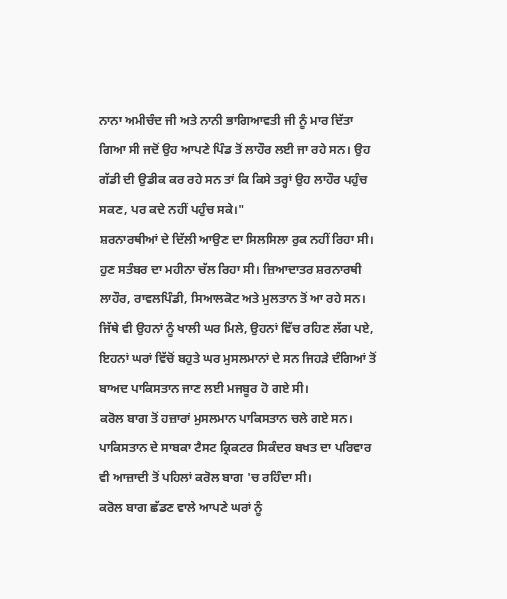ਨਾਨਾ ਅਮੀਚੰਦ ਜੀ ਅਤੇ ਨਾਨੀ ਭਾਗਿਆਵਤੀ ਜੀ ਨੂੰ ਮਾਰ ਦਿੱਤਾ ਗਿਆ ਸੀ ਜਦੋਂ ਉਹ ਆਪਣੇ ਪਿੰਡ ਤੋਂ ਲਾਹੌਰ ਲਈ ਜਾ ਰਹੇ ਸਨ। ਉਹ ਗੱਡੀ ਦੀ ਉਡੀਕ ਕਰ ਰਹੇ ਸਨ ਤਾਂ ਕਿ ਕਿਸੇ ਤਰ੍ਹਾਂ ਉਹ ਲਾਹੌਰ ਪਹੁੰਚ ਸਕਣ, ਪਰ ਕਦੇ ਨਹੀਂ ਪਹੁੰਚ ਸਕੇ।"
ਸ਼ਰਨਾਰਥੀਆਂ ਦੇ ਦਿੱਲੀ ਆਉਣ ਦਾ ਸਿਲਸਿਲਾ ਰੁਕ ਨਹੀਂ ਰਿਹਾ ਸੀ। ਹੁਣ ਸਤੰਬਰ ਦਾ ਮਹੀਨਾ ਚੱਲ ਰਿਹਾ ਸੀ। ਜ਼ਿਆਦਾਤਰ ਸ਼ਰਨਾਰਥੀ ਲਾਹੌਰ, ਰਾਵਲਪਿੰਡੀ, ਸਿਆਲਕੋਟ ਅਤੇ ਮੁਲਤਾਨ ਤੋਂ ਆ ਰਹੇ ਸਨ।
ਜਿੱਥੇ ਵੀ ਉਹਨਾਂ ਨੂੰ ਖਾਲੀ ਘਰ ਮਿਲੇ, ਉਹਨਾਂ ਵਿੱਚ ਰਹਿਣ ਲੱਗ ਪਏ, ਇਹਨਾਂ ਘਰਾਂ ਵਿੱਚੋਂ ਬਹੁਤੇ ਘਰ ਮੁਸਲਮਾਨਾਂ ਦੇ ਸਨ ਜਿਹੜੇ ਦੰਗਿਆਂ ਤੋਂ ਬਾਅਦ ਪਾਕਿਸਤਾਨ ਜਾਣ ਲਈ ਮਜਬੂਰ ਹੋ ਗਏ ਸੀ।
ਕਰੋਲ ਬਾਗ ਤੋਂ ਹਜ਼ਾਰਾਂ ਮੁਸਲਮਾਨ ਪਾਕਿਸਤਾਨ ਚਲੇ ਗਏ ਸਨ। ਪਾਕਿਸਤਾਨ ਦੇ ਸਾਬਕਾ ਟੈਸਟ ਕ੍ਰਿਕਟਰ ਸਿਕੰਦਰ ਬਖਤ ਦਾ ਪਰਿਵਾਰ ਵੀ ਆਜ਼ਾਦੀ ਤੋਂ ਪਹਿਲਾਂ ਕਰੋਲ ਬਾਗ 'ਚ ਰਹਿੰਦਾ ਸੀ।
ਕਰੋਲ ਬਾਗ ਛੱਡਣ ਵਾਲੇ ਆਪਣੇ ਘਰਾਂ ਨੂੰ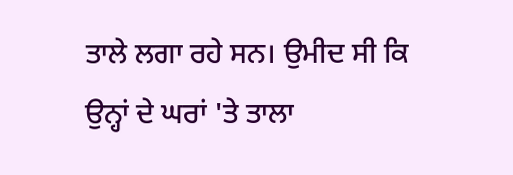ਤਾਲੇ ਲਗਾ ਰਹੇ ਸਨ। ਉਮੀਦ ਸੀ ਕਿ ਉਨ੍ਹਾਂ ਦੇ ਘਰਾਂ 'ਤੇ ਤਾਲਾ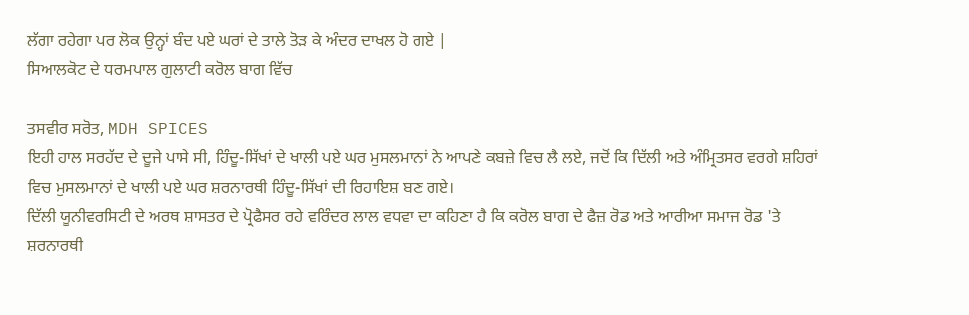ਲੱਗਾ ਰਹੇਗਾ ਪਰ ਲੋਕ ਉਨ੍ਹਾਂ ਬੰਦ ਪਏ ਘਰਾਂ ਦੇ ਤਾਲੇ ਤੋੜ ਕੇ ਅੰਦਰ ਦਾਖਲ ਹੋ ਗਏ |
ਸਿਆਲਕੋਟ ਦੇ ਧਰਮਪਾਲ ਗੁਲਾਟੀ ਕਰੋਲ ਬਾਗ ਵਿੱਚ

ਤਸਵੀਰ ਸਰੋਤ, MDH SPICES
ਇਹੀ ਹਾਲ ਸਰਹੱਦ ਦੇ ਦੂਜੇ ਪਾਸੇ ਸੀ, ਹਿੰਦੂ-ਸਿੱਖਾਂ ਦੇ ਖਾਲੀ ਪਏ ਘਰ ਮੁਸਲਮਾਨਾਂ ਨੇ ਆਪਣੇ ਕਬਜ਼ੇ ਵਿਚ ਲੈ ਲਏ, ਜਦੋਂ ਕਿ ਦਿੱਲੀ ਅਤੇ ਅੰਮ੍ਰਿਤਸਰ ਵਰਗੇ ਸ਼ਹਿਰਾਂ ਵਿਚ ਮੁਸਲਮਾਨਾਂ ਦੇ ਖਾਲੀ ਪਏ ਘਰ ਸ਼ਰਨਾਰਥੀ ਹਿੰਦੂ-ਸਿੱਖਾਂ ਦੀ ਰਿਹਾਇਸ਼ ਬਣ ਗਏ।
ਦਿੱਲੀ ਯੂਨੀਵਰਸਿਟੀ ਦੇ ਅਰਥ ਸ਼ਾਸਤਰ ਦੇ ਪ੍ਰੋਫੈਸਰ ਰਹੇ ਵਰਿੰਦਰ ਲਾਲ ਵਧਵਾ ਦਾ ਕਹਿਣਾ ਹੈ ਕਿ ਕਰੋਲ ਬਾਗ ਦੇ ਫੈਜ਼ ਰੋਡ ਅਤੇ ਆਰੀਆ ਸਮਾਜ ਰੋਡ 'ਤੇ ਸ਼ਰਨਾਰਥੀ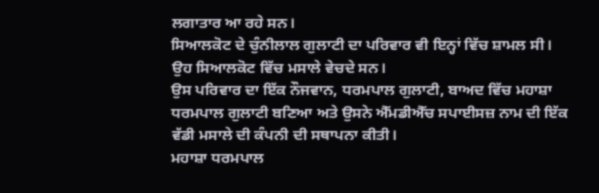ਲਗਾਤਾਰ ਆ ਰਹੇ ਸਨ।
ਸਿਆਲਕੋਟ ਦੇ ਚੁੰਨੀਲਾਲ ਗੁਲਾਟੀ ਦਾ ਪਰਿਵਾਰ ਵੀ ਇਨ੍ਹਾਂ ਵਿੱਚ ਸ਼ਾਮਲ ਸੀ। ਉਹ ਸਿਆਲਕੋਟ ਵਿੱਚ ਮਸਾਲੇ ਵੇਚਦੇ ਸਨ।
ਉਸ ਪਰਿਵਾਰ ਦਾ ਇੱਕ ਨੌਜਵਾਨ, ਧਰਮਪਾਲ ਗੁਲਾਟੀ, ਬਾਅਦ ਵਿੱਚ ਮਹਾਸ਼ਾ ਧਰਮਪਾਲ ਗੁਲਾਟੀ ਬਣਿਆ ਅਤੇ ਉਸਨੇ ਐੱਮਡੀਐੱਚ ਸਪਾਈਸਜ਼ ਨਾਮ ਦੀ ਇੱਕ ਵੱਡੀ ਮਸਾਲੇ ਦੀ ਕੰਪਨੀ ਦੀ ਸਥਾਪਨਾ ਕੀਤੀ।
ਮਹਾਸ਼ਾ ਧਰਮਪਾਲ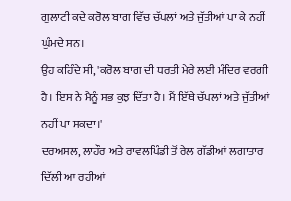ਗੁਲਾਟੀ ਕਦੇ ਕਰੋਲ ਬਾਗ ਵਿੱਚ ਚੱਪਲਾਂ ਅਤੇ ਜੁੱਤੀਆਂ ਪਾ ਕੇ ਨਹੀਂ ਘੁੰਮਦੇ ਸਨ।
ਉਹ ਕਹਿੰਦੇ ਸੀ, 'ਕਰੋਲ ਬਾਗ ਦੀ ਧਰਤੀ ਮੇਰੇ ਲਈ ਮੰਦਿਰ ਵਰਗੀ ਹੈ। ਇਸ ਨੇ ਮੈਨੂੰ ਸਭ ਕੁਝ ਦਿੱਤਾ ਹੈ। ਮੈਂ ਇੱਥੇ ਚੱਪਲਾਂ ਅਤੇ ਜੁੱਤੀਆਂ ਨਹੀਂ ਪਾ ਸਕਦਾ।'
ਦਰਅਸਲ, ਲਾਹੌਰ ਅਤੇ ਰਾਵਲਪਿੰਡੀ ਤੋਂ ਰੇਲ ਗੱਡੀਆਂ ਲਗਾਤਾਰ ਦਿੱਲੀ ਆ ਰਹੀਆਂ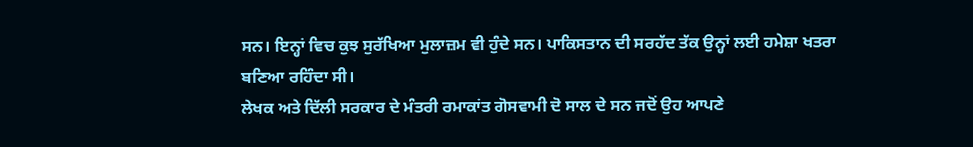ਸਨ। ਇਨ੍ਹਾਂ ਵਿਚ ਕੁਝ ਸੁਰੱਖਿਆ ਮੁਲਾਜ਼ਮ ਵੀ ਹੁੰਦੇ ਸਨ। ਪਾਕਿਸਤਾਨ ਦੀ ਸਰਹੱਦ ਤੱਕ ਉਨ੍ਹਾਂ ਲਈ ਹਮੇਸ਼ਾ ਖਤਰਾ ਬਣਿਆ ਰਹਿੰਦਾ ਸੀ।
ਲੇਖਕ ਅਤੇ ਦਿੱਲੀ ਸਰਕਾਰ ਦੇ ਮੰਤਰੀ ਰਮਾਕਾਂਤ ਗੋਸਵਾਮੀ ਦੋ ਸਾਲ ਦੇ ਸਨ ਜਦੋਂ ਉਹ ਆਪਣੇ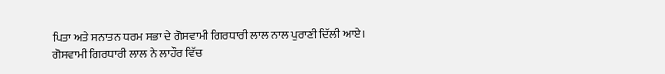ਪਿਤਾ ਅਤੇ ਸਨਾਤਨ ਧਰਮ ਸਭਾ ਦੇ ਗੋਸਵਾਮੀ ਗਿਰਧਾਰੀ ਲਾਲ ਨਾਲ ਪੁਰਾਣੀ ਦਿੱਲੀ ਆਏ।
ਗੋਸਵਾਮੀ ਗਿਰਧਾਰੀ ਲਾਲ ਨੇ ਲਾਹੌਰ ਵਿੱਚ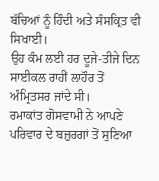ਬੱਚਿਆਂ ਨੂੰ ਹਿੰਦੀ ਅਤੇ ਸੰਸਕ੍ਰਿਤ ਵੀ ਸਿਖਾਈ।
ਉਹ ਕੰਮ ਲਈ ਹਰ ਦੂਜੇ-ਤੀਜੇ ਦਿਨ ਸਾਈਕਲ ਰਾਹੀਂ ਲਾਹੌਰ ਤੋਂ ਅੰਮ੍ਰਿਤਸਰ ਜਾਂਦੇ ਸੀ।
ਰਮਾਕਾਂਤ ਗੋਸਵਾਮੀ ਨੇ ਆਪਣੇ ਪਰਿਵਾਰ ਦੇ ਬਜ਼ੁਰਗਾਂ ਤੋਂ ਸੁਣਿਆ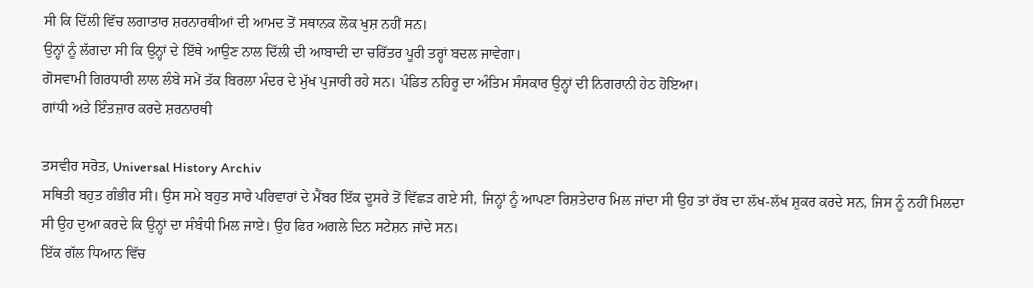ਸੀ ਕਿ ਦਿੱਲੀ ਵਿੱਚ ਲਗਾਤਾਰ ਸ਼ਰਨਾਰਥੀਆਂ ਦੀ ਆਮਦ ਤੋਂ ਸਥਾਨਕ ਲੋਕ ਖੁਸ਼ ਨਹੀਂ ਸਨ।
ਉਨ੍ਹਾਂ ਨੂੰ ਲੱਗਦਾ ਸੀ ਕਿ ਉਨ੍ਹਾਂ ਦੇ ਇੱਥੇ ਆਉਣ ਨਾਲ ਦਿੱਲੀ ਦੀ ਆਬਾਦੀ ਦਾ ਚਰਿੱਤਰ ਪੂਰੀ ਤਰ੍ਹਾਂ ਬਦਲ ਜਾਵੇਗਾ।
ਗੋਸਵਾਮੀ ਗਿਰਧਾਰੀ ਲਾਲ ਲੰਬੇ ਸਮੇਂ ਤੱਕ ਬਿਰਲਾ ਮੰਦਰ ਦੇ ਮੁੱਖ ਪੁਜਾਰੀ ਰਹੇ ਸਨ। ਪੰਡਿਤ ਨਹਿਰੂ ਦਾ ਅੰਤਿਮ ਸੰਸਕਾਰ ਉਨ੍ਹਾਂ ਦੀ ਨਿਗਰਾਨੀ ਹੇਠ ਹੋਇਆ।
ਗਾਂਧੀ ਅਤੇ ਇੰਤਜ਼ਾਰ ਕਰਦੇ ਸ਼ਰਨਾਰਥੀ

ਤਸਵੀਰ ਸਰੋਤ, Universal History Archiv
ਸਥਿਤੀ ਬਹੁਤ ਗੰਭੀਰ ਸੀ। ਉਸ ਸਮੇ ਬਹੁਤ ਸਾਰੇ ਪਰਿਵਾਰਾਂ ਦੇ ਮੈਂਬਰ ਇੱਕ ਦੂਸਰੇ ਤੋਂ ਵਿੱਛੜ ਗਏ ਸੀ, ਜਿਨ੍ਹਾਂ ਨੂੰ ਆਪਣਾ ਰਿਸ਼ਤੇਦਾਰ ਮਿਲ ਜਾਂਦਾ ਸੀ ਉਹ ਤਾਂ ਰੱਬ ਦਾ ਲੱਖ-ਲੱਖ ਸ਼ੁਕਰ ਕਰਦੇ ਸਨ, ਜਿਸ ਨੂੰ ਨਹੀਂ ਮਿਲਦਾ ਸੀ ਉਹ ਦੁਆ ਕਰਦੇ ਕਿ ਉਨ੍ਹਾਂ ਦਾ ਸੰਬੰਧੀ ਮਿਲ ਜਾਏ। ਉਹ ਫਿਰ ਅਗਲੇ ਦਿਨ ਸਟੇਸ਼ਨ ਜਾਂਦੇ ਸਨ।
ਇੱਕ ਗੱਲ ਧਿਆਨ ਵਿੱਚ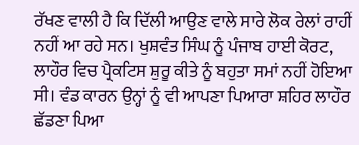ਰੱਖਣ ਵਾਲੀ ਹੈ ਕਿ ਦਿੱਲੀ ਆਉਣ ਵਾਲੇ ਸਾਰੇ ਲੋਕ ਰੇਲਾਂ ਰਾਹੀਂ ਨਹੀਂ ਆ ਰਹੇ ਸਨ। ਖੁਸ਼ਵੰਤ ਸਿੰਘ ਨੂੰ ਪੰਜਾਬ ਹਾਈ ਕੋਰਟ, ਲਾਹੌਰ ਵਿਚ ਪ੍ਰੈਕਟਿਸ ਸ਼ੁਰੂ ਕੀਤੇ ਨੂੰ ਬਹੁਤਾ ਸਮਾਂ ਨਹੀਂ ਹੋਇਆ ਸੀ। ਵੰਡ ਕਾਰਨ ਉਨ੍ਹਾਂ ਨੂੰ ਵੀ ਆਪਣਾ ਪਿਆਰਾ ਸ਼ਹਿਰ ਲਾਹੌਰ ਛੱਡਣਾ ਪਿਆ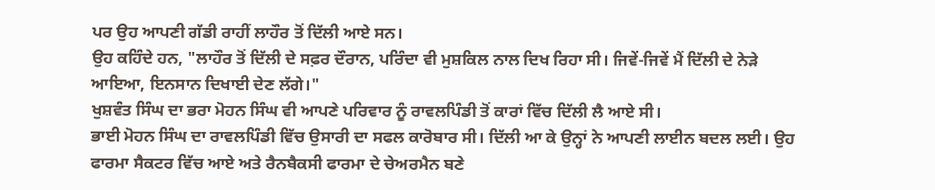ਪਰ ਉਹ ਆਪਣੀ ਗੱਡੀ ਰਾਹੀਂ ਲਾਹੌਰ ਤੋਂ ਦਿੱਲੀ ਆਏ ਸਨ।
ਉਹ ਕਹਿੰਦੇ ਹਨ, "ਲਾਹੌਰ ਤੋਂ ਦਿੱਲੀ ਦੇ ਸਫ਼ਰ ਦੌਰਾਨ, ਪਰਿੰਦਾ ਵੀ ਮੁਸ਼ਕਿਲ ਨਾਲ ਦਿਖ ਰਿਹਾ ਸੀ। ਜਿਵੇਂ-ਜਿਵੇਂ ਮੈਂ ਦਿੱਲੀ ਦੇ ਨੇੜੇ ਆਇਆ, ਇਨਸਾਨ ਦਿਖਾਈ ਦੇਣ ਲੱਗੇ।"
ਖੁਸ਼ਵੰਤ ਸਿੰਘ ਦਾ ਭਰਾ ਮੋਹਨ ਸਿੰਘ ਵੀ ਆਪਣੇ ਪਰਿਵਾਰ ਨੂੰ ਰਾਵਲਪਿੰਡੀ ਤੋਂ ਕਾਰਾਂ ਵਿੱਚ ਦਿੱਲੀ ਲੈ ਆਏ ਸੀ।
ਭਾਈ ਮੋਹਨ ਸਿੰਘ ਦਾ ਰਾਵਲਪਿੰਡੀ ਵਿੱਚ ਉਸਾਰੀ ਦਾ ਸਫਲ ਕਾਰੋਬਾਰ ਸੀ। ਦਿੱਲੀ ਆ ਕੇ ਉਨ੍ਹਾਂ ਨੇ ਆਪਣੀ ਲਾਈਨ ਬਦਲ ਲਈ। ਉਹ ਫਾਰਮਾ ਸੈਕਟਰ ਵਿੱਚ ਆਏ ਅਤੇ ਰੈਨਬੈਕਸੀ ਫਾਰਮਾ ਦੇ ਚੇਅਰਮੈਨ ਬਣੇ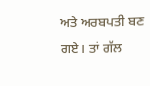ਅਤੇ ਅਰਬਪਤੀ ਬਣ ਗਏ। ਤਾਂ ਗੱਲ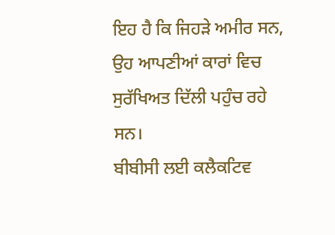ਇਹ ਹੈ ਕਿ ਜਿਹੜੇ ਅਮੀਰ ਸਨ, ਉਹ ਆਪਣੀਆਂ ਕਾਰਾਂ ਵਿਚ ਸੁਰੱਖਿਅਤ ਦਿੱਲੀ ਪਹੁੰਚ ਰਹੇ ਸਨ।
ਬੀਬੀਸੀ ਲਈ ਕਲੈਕਟਿਵ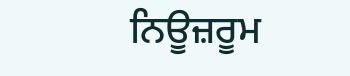ਨਿਊਜ਼ਰੂਮ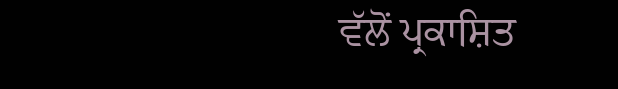ਵੱਲੋਂ ਪ੍ਰਕਾਸ਼ਿਤ